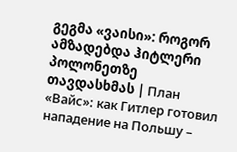გეგმა «ვაისი»: როგორ ამზადებდა ჰიტლერი პოლონეთზე თავდასხმას | План «Вайс»: как Гитлер готовил нападение на Польшу –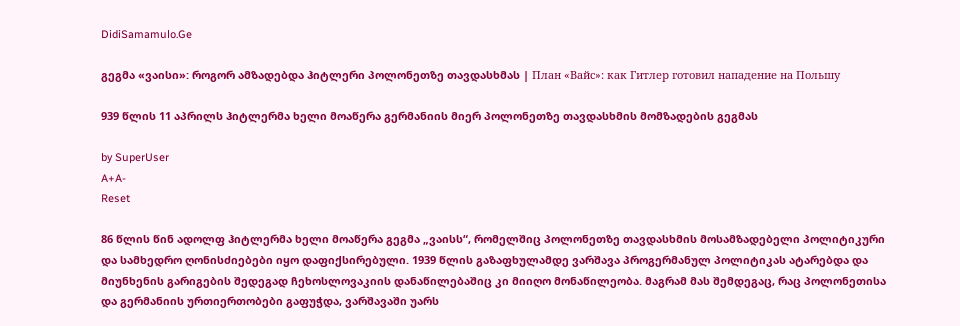DidiSamamulo.Ge

გეგმა «ვაისი»: როგორ ამზადებდა ჰიტლერი პოლონეთზე თავდასხმას | План «Вайс»: как Гитлер готовил нападение на Польшу

939 წლის 11 აპრილს ჰიტლერმა ხელი მოაწერა გერმანიის მიერ პოლონეთზე თავდასხმის მომზადების გეგმას

by SuperUser
A+A-
Reset

86 წლის წინ ადოლფ ჰიტლერმა ხელი მოაწერა გეგმა „ვაისს“, რომელშიც პოლონეთზე თავდასხმის მოსამზადებელი პოლიტიკური და სამხედრო ღონისძიებები იყო დაფიქსირებული. 1939 წლის გაზაფხულამდე ვარშავა პროგერმანულ პოლიტიკას ატარებდა და მიუნხენის გარიგების შედეგად ჩეხოსლოვაკიის დანაწილებაშიც კი მიიღო მონაწილეობა. მაგრამ მას შემდეგაც, რაც პოლონეთისა და გერმანიის ურთიერთობები გაფუჭდა, ვარშავაში უარს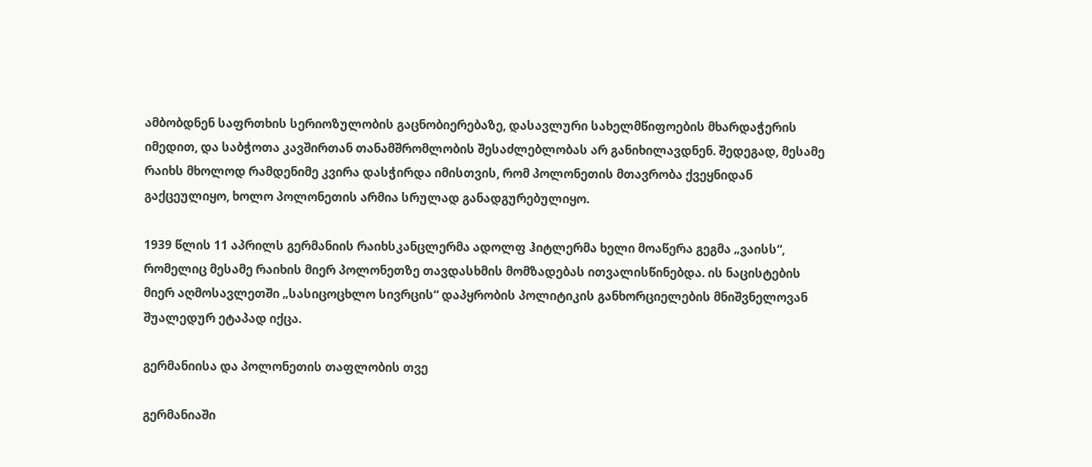ამბობდნენ საფრთხის სერიოზულობის გაცნობიერებაზე, დასავლური სახელმწიფოების მხარდაჭერის იმედით, და საბჭოთა კავშირთან თანამშრომლობის შესაძლებლობას არ განიხილავდნენ. შედეგად, მესამე რაიხს მხოლოდ რამდენიმე კვირა დასჭირდა იმისთვის, რომ პოლონეთის მთავრობა ქვეყნიდან გაქცეულიყო, ხოლო პოლონეთის არმია სრულად განადგურებულიყო.

1939 წლის 11 აპრილს გერმანიის რაიხსკანცლერმა ადოლფ ჰიტლერმა ხელი მოაწერა გეგმა „ვაისს“, რომელიც მესამე რაიხის მიერ პოლონეთზე თავდასხმის მომზადებას ითვალისწინებდა. ის ნაცისტების მიერ აღმოსავლეთში „სასიცოცხლო სივრცის“ დაპყრობის პოლიტიკის განხორციელების მნიშვნელოვან შუალედურ ეტაპად იქცა.

გერმანიისა და პოლონეთის თაფლობის თვე

გერმანიაში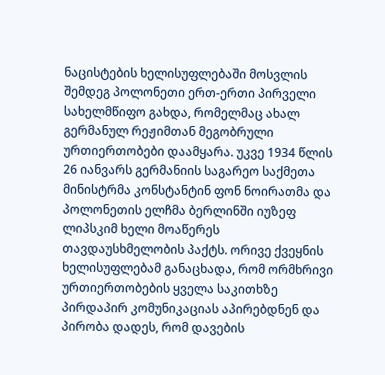ნაცისტების ხელისუფლებაში მოსვლის შემდეგ პოლონეთი ერთ-ერთი პირველი სახელმწიფო გახდა, რომელმაც ახალ გერმანულ რეჟიმთან მეგობრული ურთიერთობები დაამყარა. უკვე 1934 წლის 26 იანვარს გერმანიის საგარეო საქმეთა მინისტრმა კონსტანტინ ფონ ნოირათმა და პოლონეთის ელჩმა ბერლინში იუზეფ ლიპსკიმ ხელი მოაწერეს თავდაუსხმელობის პაქტს. ორივე ქვეყნის ხელისუფლებამ განაცხადა, რომ ორმხრივი ურთიერთობების ყველა საკითხზე პირდაპირ კომუნიკაციას აპირებდნენ და პირობა დადეს, რომ დავების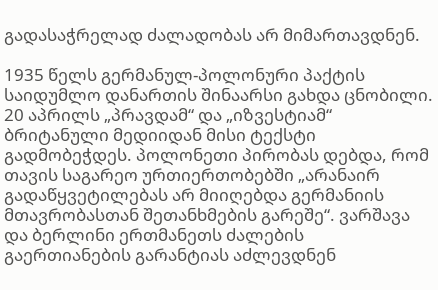გადასაჭრელად ძალადობას არ მიმართავდნენ.

1935 წელს გერმანულ-პოლონური პაქტის საიდუმლო დანართის შინაარსი გახდა ცნობილი. 20 აპრილს „პრავდამ“ და „იზვესტიამ“ ბრიტანული მედიიდან მისი ტექსტი გადმობეჭდეს. პოლონეთი პირობას დებდა, რომ თავის საგარეო ურთიერთობებში „არანაირ გადაწყვეტილებას არ მიიღებდა გერმანიის მთავრობასთან შეთანხმების გარეშე“. ვარშავა და ბერლინი ერთმანეთს ძალების გაერთიანების გარანტიას აძლევდნენ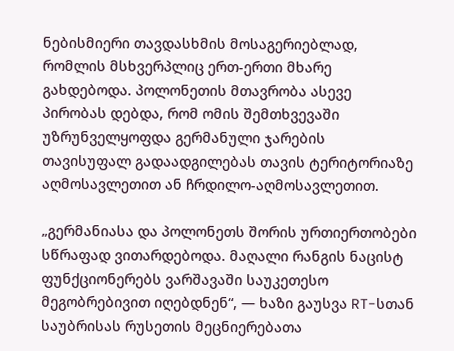ნებისმიერი თავდასხმის მოსაგერიებლად, რომლის მსხვერპლიც ერთ-ერთი მხარე გახდებოდა. პოლონეთის მთავრობა ასევე პირობას დებდა, რომ ომის შემთხვევაში უზრუნველყოფდა გერმანული ჯარების თავისუფალ გადაადგილებას თავის ტერიტორიაზე აღმოსავლეთით ან ჩრდილო-აღმოსავლეთით.

„გერმანიასა და პოლონეთს შორის ურთიერთობები სწრაფად ვითარდებოდა. მაღალი რანგის ნაცისტ ფუნქციონერებს ვარშავაში საუკეთესო მეგობრებივით იღებდნენ“, — ხაზი გაუსვა RT-სთან საუბრისას რუსეთის მეცნიერებათა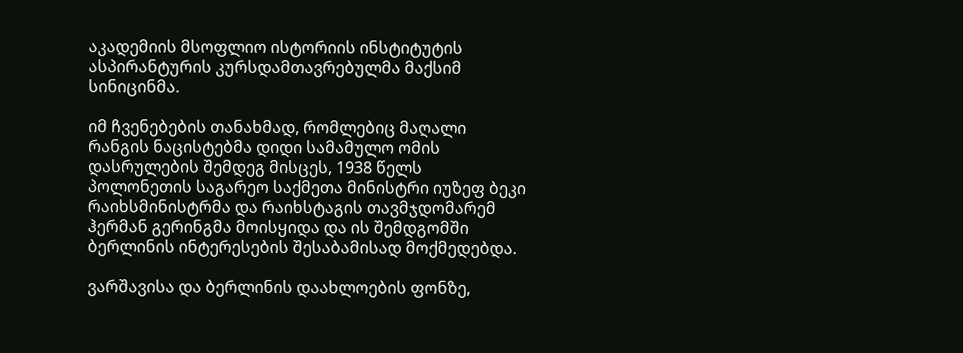აკადემიის მსოფლიო ისტორიის ინსტიტუტის ასპირანტურის კურსდამთავრებულმა მაქსიმ სინიცინმა.

იმ ჩვენებების თანახმად, რომლებიც მაღალი რანგის ნაცისტებმა დიდი სამამულო ომის დასრულების შემდეგ მისცეს, 1938 წელს პოლონეთის საგარეო საქმეთა მინისტრი იუზეფ ბეკი რაიხსმინისტრმა და რაიხსტაგის თავმჯდომარემ ჰერმან გერინგმა მოისყიდა და ის შემდგომში ბერლინის ინტერესების შესაბამისად მოქმედებდა.

ვარშავისა და ბერლინის დაახლოების ფონზე,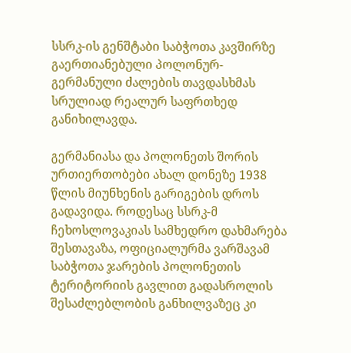სსრკ-ის გენშტაბი საბჭოთა კავშირზე გაერთიანებული პოლონურ-გერმანული ძალების თავდასხმას სრულიად რეალურ საფრთხედ განიხილავდა.

გერმანიასა და პოლონეთს შორის ურთიერთობები ახალ დონეზე 1938 წლის მიუნხენის გარიგების დროს გადავიდა. როდესაც სსრკ-მ ჩეხოსლოვაკიას სამხედრო დახმარება შესთავაზა, ოფიციალურმა ვარშავამ საბჭოთა ჯარების პოლონეთის ტერიტორიის გავლით გადასროლის შესაძლებლობის განხილვაზეც კი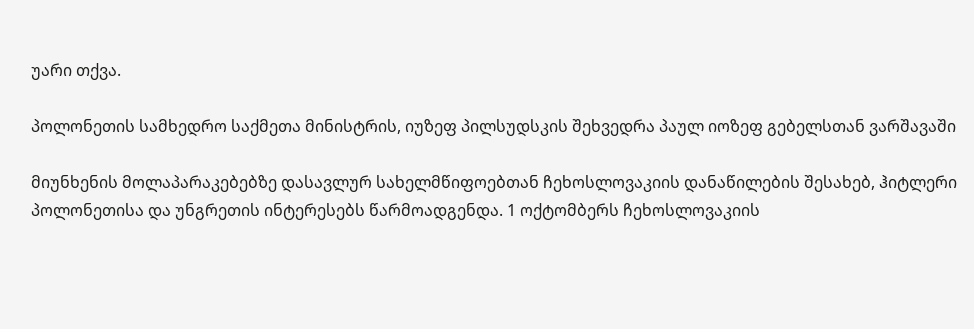უარი თქვა.

პოლონეთის სამხედრო საქმეთა მინისტრის, იუზეფ პილსუდსკის შეხვედრა პაულ იოზეფ გებელსთან ვარშავაში

მიუნხენის მოლაპარაკებებზე დასავლურ სახელმწიფოებთან ჩეხოსლოვაკიის დანაწილების შესახებ, ჰიტლერი პოლონეთისა და უნგრეთის ინტერესებს წარმოადგენდა. 1 ოქტომბერს ჩეხოსლოვაკიის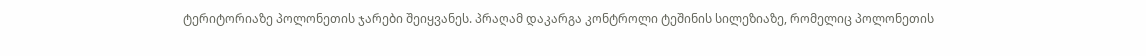ტერიტორიაზე პოლონეთის ჯარები შეიყვანეს. პრაღამ დაკარგა კონტროლი ტეშინის სილეზიაზე, რომელიც პოლონეთის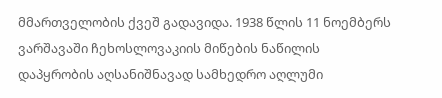მმართველობის ქვეშ გადავიდა. 1938 წლის 11 ნოემბერს ვარშავაში ჩეხოსლოვაკიის მიწების ნაწილის დაპყრობის აღსანიშნავად სამხედრო აღლუმი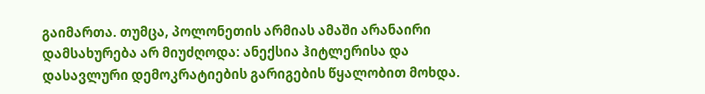გაიმართა. თუმცა, პოლონეთის არმიას ამაში არანაირი დამსახურება არ მიუძღოდა: ანექსია ჰიტლერისა და დასავლური დემოკრატიების გარიგების წყალობით მოხდა.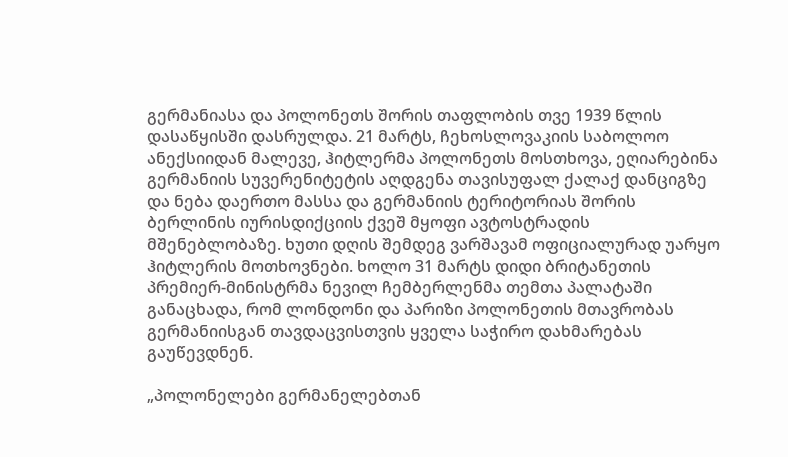გერმანიასა და პოლონეთს შორის თაფლობის თვე 1939 წლის დასაწყისში დასრულდა. 21 მარტს, ჩეხოსლოვაკიის საბოლოო ანექსიიდან მალევე, ჰიტლერმა პოლონეთს მოსთხოვა, ეღიარებინა გერმანიის სუვერენიტეტის აღდგენა თავისუფალ ქალაქ დანციგზე და ნება დაერთო მასსა და გერმანიის ტერიტორიას შორის ბერლინის იურისდიქციის ქვეშ მყოფი ავტოსტრადის მშენებლობაზე. ხუთი დღის შემდეგ ვარშავამ ოფიციალურად უარყო ჰიტლერის მოთხოვნები. ხოლო 31 მარტს დიდი ბრიტანეთის პრემიერ-მინისტრმა ნევილ ჩემბერლენმა თემთა პალატაში განაცხადა, რომ ლონდონი და პარიზი პოლონეთის მთავრობას გერმანიისგან თავდაცვისთვის ყველა საჭირო დახმარებას გაუწევდნენ.

„პოლონელები გერმანელებთან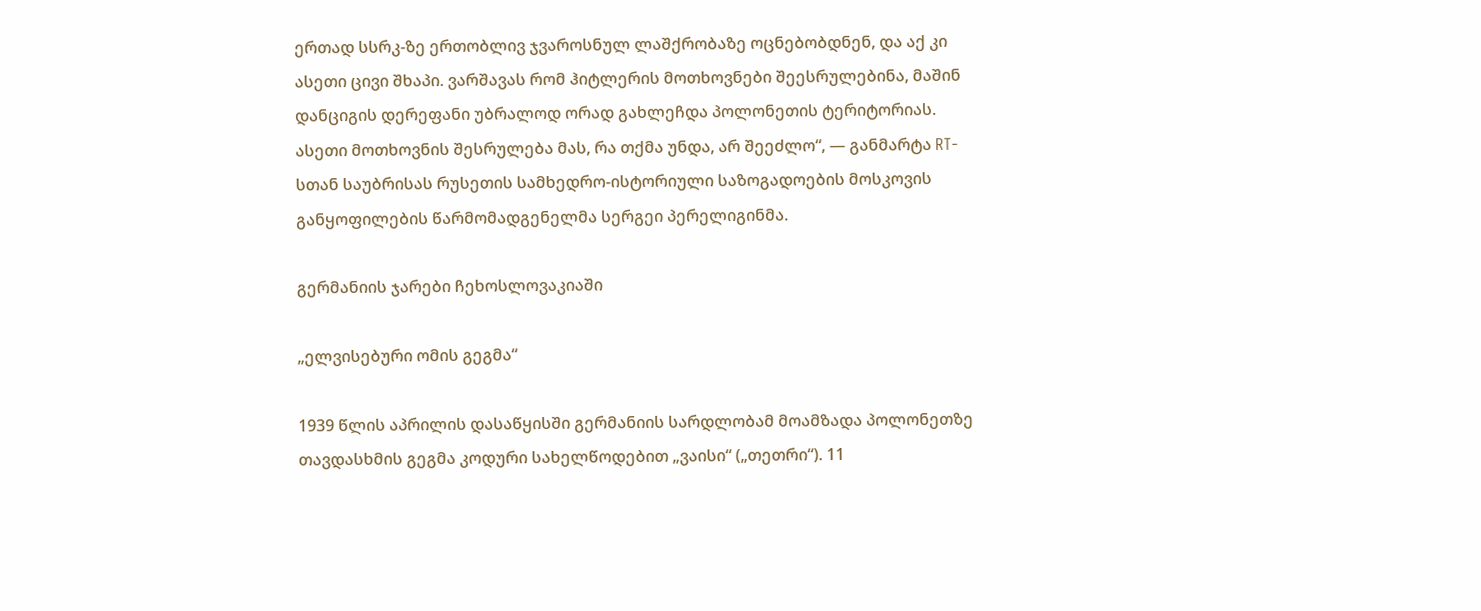ერთად სსრკ-ზე ერთობლივ ჯვაროსნულ ლაშქრობაზე ოცნებობდნენ, და აქ კი ასეთი ცივი შხაპი. ვარშავას რომ ჰიტლერის მოთხოვნები შეესრულებინა, მაშინ დანციგის დერეფანი უბრალოდ ორად გახლეჩდა პოლონეთის ტერიტორიას. ასეთი მოთხოვნის შესრულება მას, რა თქმა უნდა, არ შეეძლო“, — განმარტა RT-სთან საუბრისას რუსეთის სამხედრო-ისტორიული საზოგადოების მოსკოვის განყოფილების წარმომადგენელმა სერგეი პერელიგინმა.

გერმანიის ჯარები ჩეხოსლოვაკიაში

„ელვისებური ომის გეგმა“

1939 წლის აპრილის დასაწყისში გერმანიის სარდლობამ მოამზადა პოლონეთზე თავდასხმის გეგმა კოდური სახელწოდებით „ვაისი“ („თეთრი“). 11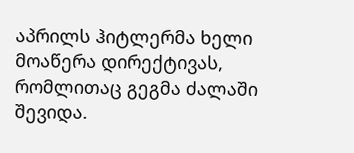აპრილს ჰიტლერმა ხელი მოაწერა დირექტივას, რომლითაც გეგმა ძალაში შევიდა.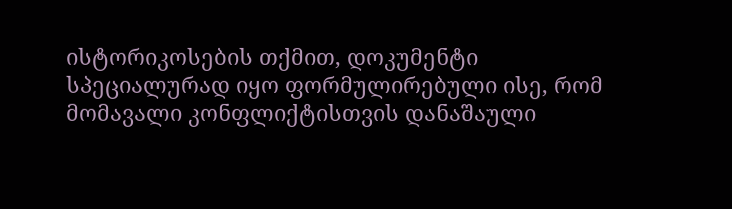ისტორიკოსების თქმით, დოკუმენტი სპეციალურად იყო ფორმულირებული ისე, რომ მომავალი კონფლიქტისთვის დანაშაული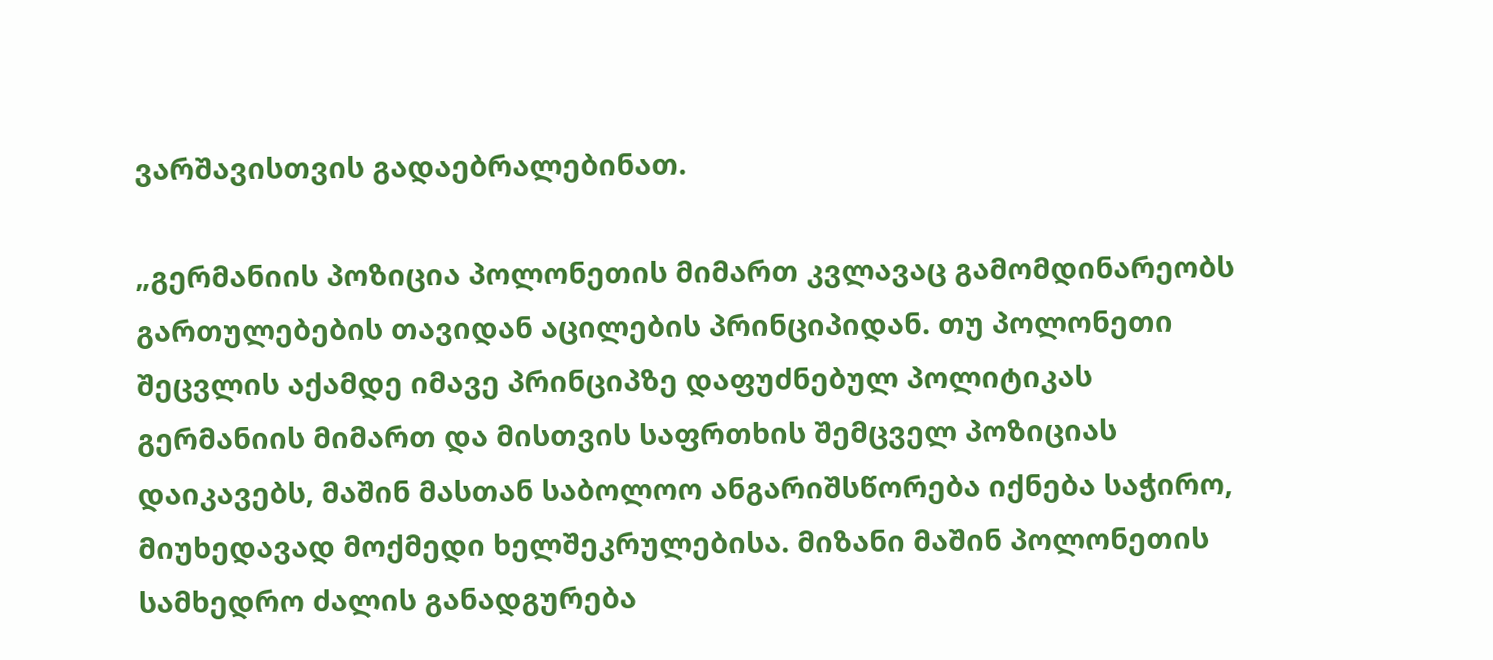ვარშავისთვის გადაებრალებინათ.

„გერმანიის პოზიცია პოლონეთის მიმართ კვლავაც გამომდინარეობს გართულებების თავიდან აცილების პრინციპიდან. თუ პოლონეთი შეცვლის აქამდე იმავე პრინციპზე დაფუძნებულ პოლიტიკას გერმანიის მიმართ და მისთვის საფრთხის შემცველ პოზიციას დაიკავებს, მაშინ მასთან საბოლოო ანგარიშსწორება იქნება საჭირო, მიუხედავად მოქმედი ხელშეკრულებისა. მიზანი მაშინ პოლონეთის სამხედრო ძალის განადგურება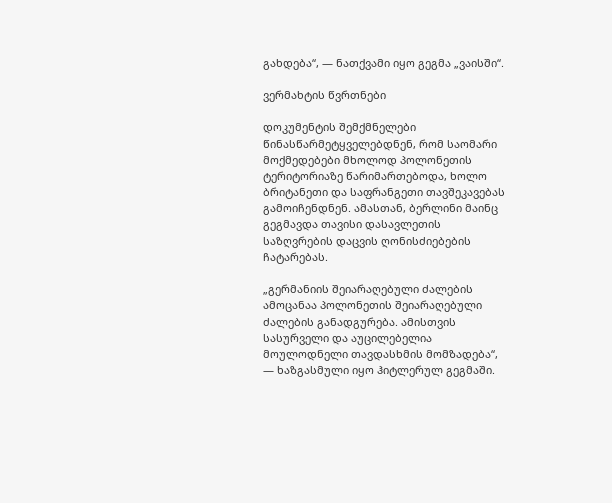გახდება“, — ნათქვამი იყო გეგმა „ვაისში“.

ვერმახტის წვრთნები

დოკუმენტის შემქმნელები წინასწარმეტყველებდნენ, რომ საომარი მოქმედებები მხოლოდ პოლონეთის ტერიტორიაზე წარიმართებოდა, ხოლო ბრიტანეთი და საფრანგეთი თავშეკავებას გამოიჩენდნენ. ამასთან, ბერლინი მაინც გეგმავდა თავისი დასავლეთის საზღვრების დაცვის ღონისძიებების ჩატარებას.

„გერმანიის შეიარაღებული ძალების ამოცანაა პოლონეთის შეიარაღებული ძალების განადგურება. ამისთვის სასურველი და აუცილებელია მოულოდნელი თავდასხმის მომზადება“, — ხაზგასმული იყო ჰიტლერულ გეგმაში.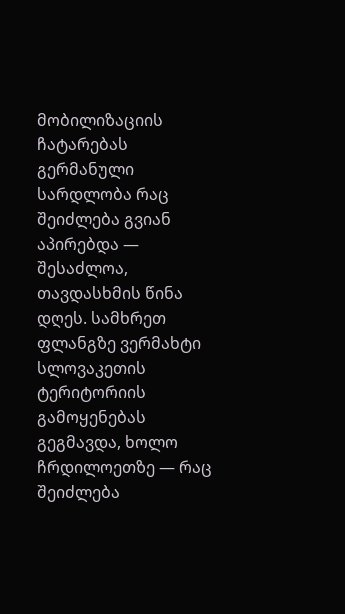მობილიზაციის ჩატარებას გერმანული სარდლობა რაც შეიძლება გვიან აპირებდა — შესაძლოა, თავდასხმის წინა დღეს. სამხრეთ ფლანგზე ვერმახტი სლოვაკეთის ტერიტორიის გამოყენებას გეგმავდა, ხოლო ჩრდილოეთზე — რაც შეიძლება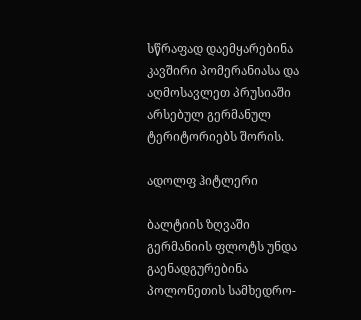სწრაფად დაემყარებინა კავშირი პომერანიასა და აღმოსავლეთ პრუსიაში არსებულ გერმანულ ტერიტორიებს შორის.

ადოლფ ჰიტლერი

ბალტიის ზღვაში გერმანიის ფლოტს უნდა გაენადგურებინა პოლონეთის სამხედრო-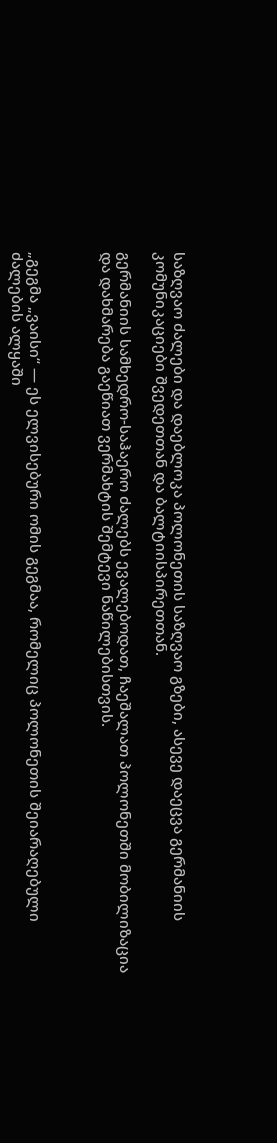საზღვაო ძალები და დაებლოკა პოლონეთის საზღვაო გზები, ასევე დაეცვა გერმანიის კომუნიკაციები შვედეთთან და ბალტიისპირეთთან.

გერმანიის სამხედრო-საჰაერო ძალებს ევალებოდათ, ჩაეშალათ პოლონეთში მობილიზაცია და დახმარება გაეწიათ ვერმახტის შემტევი ნაწილებისთვის.



„გეგმა „ვაისი“ — ეს ელვისებური ომის გეგმაა, რომელიც პოლონეთის შეიარაღებული ძალების ალყაში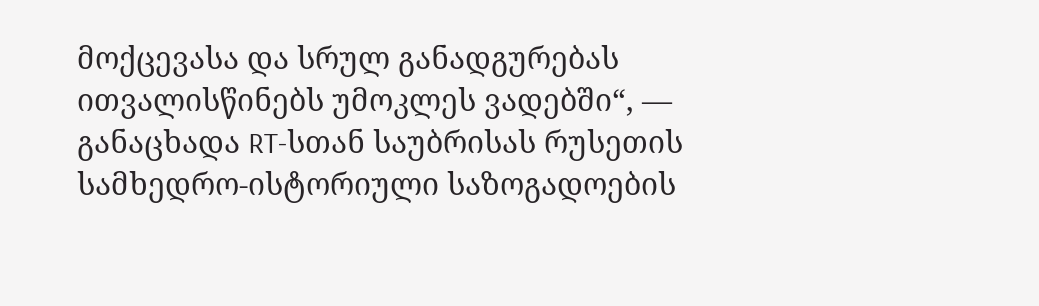მოქცევასა და სრულ განადგურებას ითვალისწინებს უმოკლეს ვადებში“, — განაცხადა RT-სთან საუბრისას რუსეთის სამხედრო-ისტორიული საზოგადოების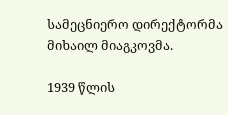სამეცნიერო დირექტორმა მიხაილ მიაგკოვმა.

1939 წლის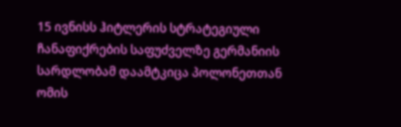15 ივნისს ჰიტლერის სტრატეგიული ჩანაფიქრების საფუძველზე გერმანიის სარდლობამ დაამტკიცა პოლონეთთან ომის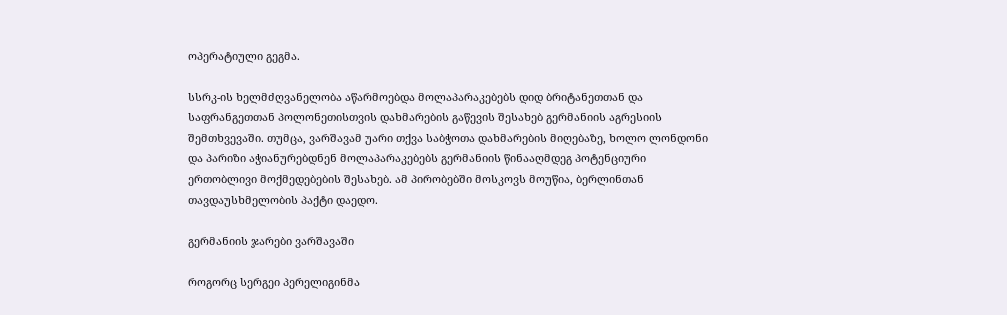ოპერატიული გეგმა.

სსრკ-ის ხელმძღვანელობა აწარმოებდა მოლაპარაკებებს დიდ ბრიტანეთთან და საფრანგეთთან პოლონეთისთვის დახმარების გაწევის შესახებ გერმანიის აგრესიის შემთხვევაში. თუმცა, ვარშავამ უარი თქვა საბჭოთა დახმარების მიღებაზე, ხოლო ლონდონი და პარიზი აჭიანურებდნენ მოლაპარაკებებს გერმანიის წინააღმდეგ პოტენციური ერთობლივი მოქმედებების შესახებ. ამ პირობებში მოსკოვს მოუწია, ბერლინთან თავდაუსხმელობის პაქტი დაედო.

გერმანიის ჯარები ვარშავაში

როგორც სერგეი პერელიგინმა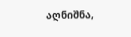აღნიშნა,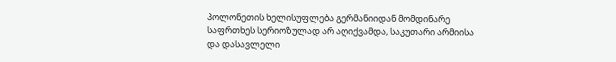პოლონეთის ხელისუფლება გერმანიიდან მომდინარე საფრთხეს სერიოზულად არ აღიქვამდა, საკუთარი არმიისა და დასავლელი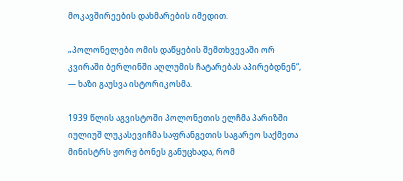მოკავშირეების დახმარების იმედით.

„პოლონელები ომის დაწყების შემთხვევაში ორ კვირაში ბერლინში აღლუმის ჩატარებას აპირებდნენ“, — ხაზი გაუსვა ისტორიკოსმა.

1939 წლის აგვისტოში პოლონეთის ელჩმა პარიზში იულიუშ ლუკასევიჩმა საფრანგეთის საგარეო საქმეთა მინისტრს ჟორჟ ბონეს განუცხადა, რომ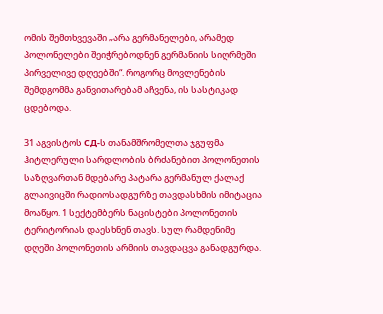ომის შემთხვევაში „არა გერმანელები, არამედ პოლონელები შეიჭრებოდნენ გერმანიის სიღრმეში პირველივე დღეებში“. როგორც მოვლენების შემდგომმა განვითარებამ აჩვენა, ის სასტიკად ცდებოდა.

31 აგვისტოს СД-ს თანამშრომელთა ჯგუფმა ჰიტლერული სარდლობის ბრძანებით პოლონეთის საზღვართან მდებარე პატარა გერმანულ ქალაქ გლაივიცში რადიოსადგურზე თავდასხმის იმიტაცია მოაწყო. 1 სექტემბერს ნაცისტები პოლონეთის ტერიტორიას დაესხნენ თავს. სულ რამდენიმე დღეში პოლონეთის არმიის თავდაცვა განადგურდა.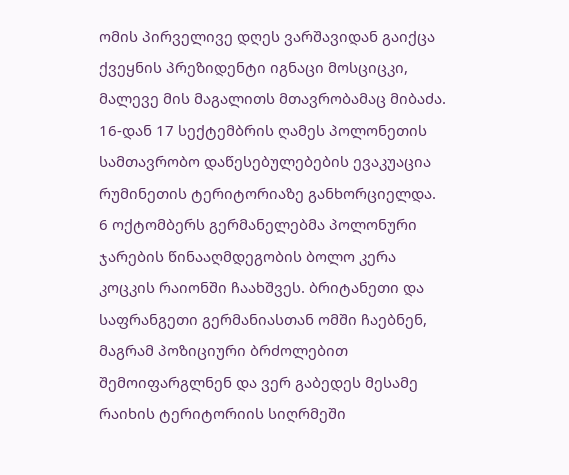ომის პირველივე დღეს ვარშავიდან გაიქცა ქვეყნის პრეზიდენტი იგნაცი მოსციცკი, მალევე მის მაგალითს მთავრობამაც მიბაძა. 16-დან 17 სექტემბრის ღამეს პოლონეთის სამთავრობო დაწესებულებების ევაკუაცია რუმინეთის ტერიტორიაზე განხორციელდა. 6 ოქტომბერს გერმანელებმა პოლონური ჯარების წინააღმდეგობის ბოლო კერა კოცკის რაიონში ჩაახშვეს. ბრიტანეთი და საფრანგეთი გერმანიასთან ომში ჩაებნენ, მაგრამ პოზიციური ბრძოლებით შემოიფარგლნენ და ვერ გაბედეს მესამე რაიხის ტერიტორიის სიღრმეში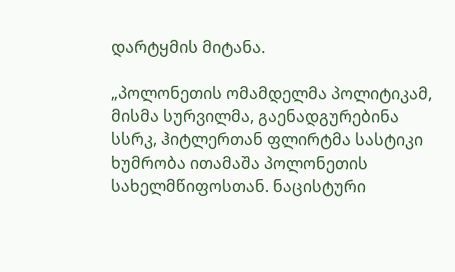დარტყმის მიტანა.

„პოლონეთის ომამდელმა პოლიტიკამ, მისმა სურვილმა, გაენადგურებინა სსრკ, ჰიტლერთან ფლირტმა სასტიკი ხუმრობა ითამაშა პოლონეთის სახელმწიფოსთან. ნაცისტური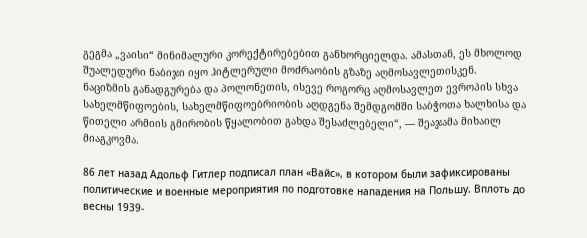გეგმა „ვაისი“ მინიმალური კორექტირებებით განხორციელდა. ამასთან, ეს მხოლოდ შუალედური ნაბიჯი იყო ჰიტლერული მოძრაობის გზაზე აღმოსავლეთისკენ. ნაციზმის განადგურება და პოლონეთის, ისევე როგორც აღმოსავლეთ ევროპის სხვა სახელმწიფოების, სახელმწიფოებრიობის აღდგენა შემდგომში საბჭოთა ხალხისა და წითელი არმიის გმირობის წყალობით გახდა შესაძლებელი“, — შეაჯამა მიხაილ მიაგკოვმა.

86 лет назад Адольф Гитлер подписал план «Вайс», в котором были зафиксированы политические и военные мероприятия по подготовке нападения на Польшу. Вплоть до весны 1939-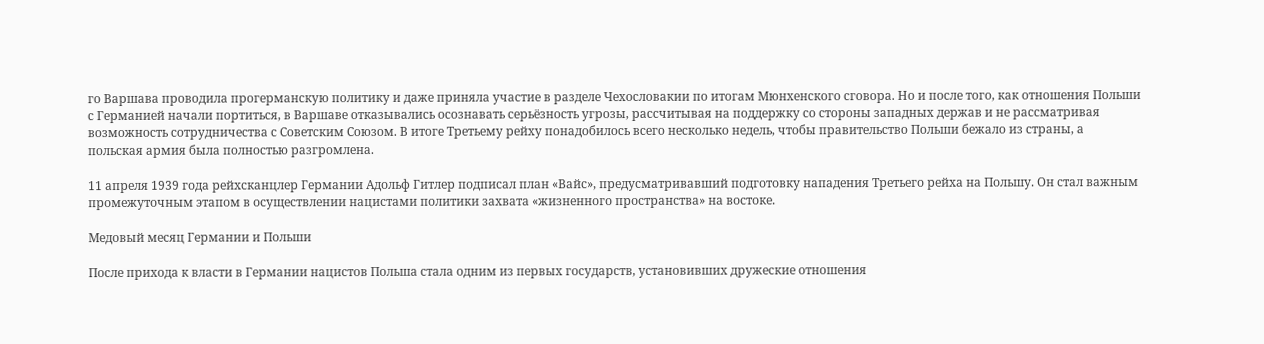го Варшава проводила прогерманскую политику и даже приняла участие в разделе Чехословакии по итогам Мюнхенского сговора. Но и после того, как отношения Польши с Германией начали портиться, в Варшаве отказывались осознавать серьёзность угрозы, рассчитывая на поддержку со стороны западных держав и не рассматривая возможность сотрудничества с Советским Союзом. В итоге Третьему рейху понадобилось всего несколько недель, чтобы правительство Польши бежало из страны, а польская армия была полностью разгромлена.

11 апреля 1939 года рейхсканцлер Германии Адольф Гитлер подписал план «Вайс», предусматривавший подготовку нападения Третьего рейха на Польшу. Он стал важным промежуточным этапом в осуществлении нацистами политики захвата «жизненного пространства» на востоке.

Медовый месяц Германии и Польши

После прихода к власти в Германии нацистов Польша стала одним из первых государств, установивших дружеские отношения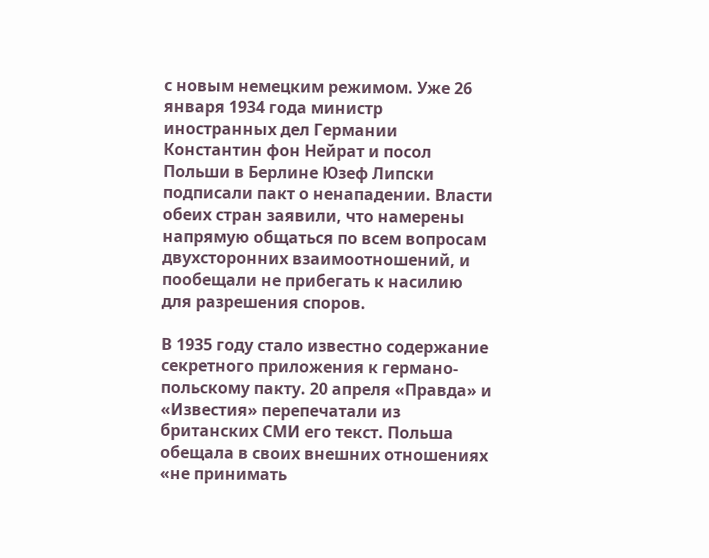с новым немецким режимом. Уже 26 января 1934 года министр иностранных дел Германии Константин фон Нейрат и посол Польши в Берлине Юзеф Липски подписали пакт о ненападении. Власти обеих стран заявили, что намерены напрямую общаться по всем вопросам двухсторонних взаимоотношений, и пообещали не прибегать к насилию для разрешения споров.

В 1935 году стало известно содержание секретного приложения к германо-польскому пакту. 20 апреля «Правда» и «Известия» перепечатали из британских СМИ его текст. Польша обещала в своих внешних отношениях «не принимать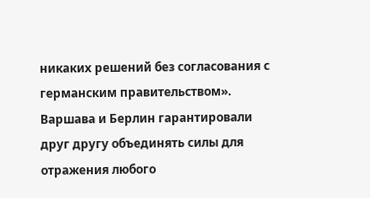никаких решений без согласования с германским правительством». Варшава и Берлин гарантировали друг другу объединять силы для отражения любого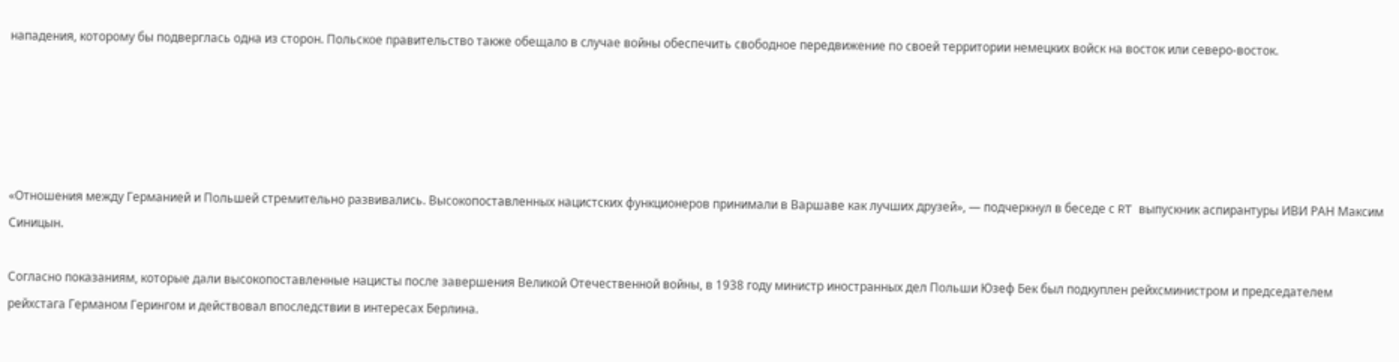нападения, которому бы подверглась одна из сторон. Польское правительство также обещало в случае войны обеспечить свободное передвижение по своей территории немецких войск на восток или северо-восток.





«Отношения между Германией и Польшей стремительно развивались. Высокопоставленных нацистских функционеров принимали в Варшаве как лучших друзей», — подчеркнул в беседе с RT выпускник аспирантуры ИВИ РАН Максим Синицын.

Согласно показаниям, которые дали высокопоставленные нацисты после завершения Великой Отечественной войны, в 1938 году министр иностранных дел Польши Юзеф Бек был подкуплен рейхсминистром и председателем рейхстага Германом Герингом и действовал впоследствии в интересах Берлина.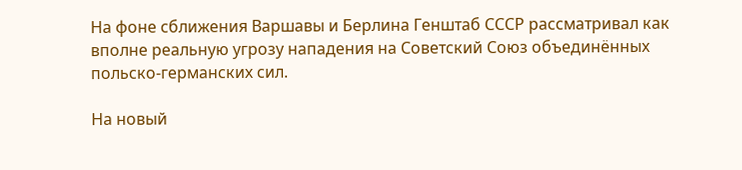На фоне сближения Варшавы и Берлина Генштаб СССР рассматривал как вполне реальную угрозу нападения на Советский Союз объединённых польско-германских сил.

На новый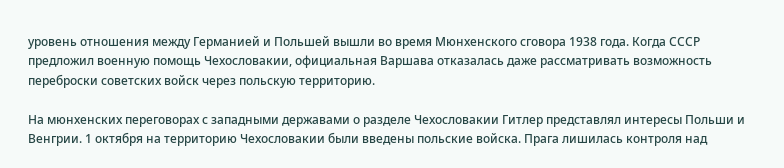уровень отношения между Германией и Польшей вышли во время Мюнхенского сговора 1938 года. Когда СССР предложил военную помощь Чехословакии, официальная Варшава отказалась даже рассматривать возможность переброски советских войск через польскую территорию.

На мюнхенских переговорах с западными державами о разделе Чехословакии Гитлер представлял интересы Польши и Венгрии. 1 октября на территорию Чехословакии были введены польские войска. Прага лишилась контроля над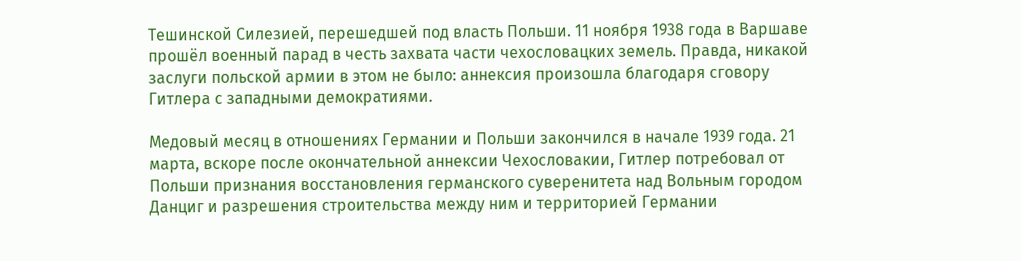Тешинской Силезией, перешедшей под власть Польши. 11 ноября 1938 года в Варшаве прошёл военный парад в честь захвата части чехословацких земель. Правда, никакой заслуги польской армии в этом не было: аннексия произошла благодаря сговору Гитлера с западными демократиями.

Медовый месяц в отношениях Германии и Польши закончился в начале 1939 года. 21 марта, вскоре после окончательной аннексии Чехословакии, Гитлер потребовал от Польши признания восстановления германского суверенитета над Вольным городом Данциг и разрешения строительства между ним и территорией Германии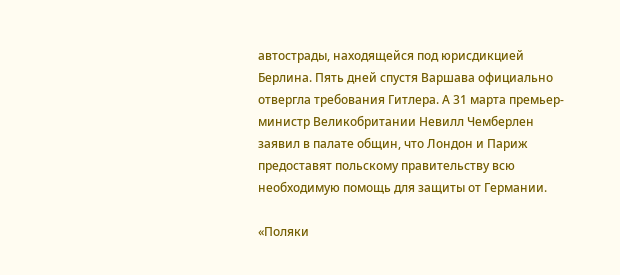автострады, находящейся под юрисдикцией Берлина. Пять дней спустя Варшава официально отвергла требования Гитлера. А 31 марта премьер-министр Великобритании Невилл Чемберлен заявил в палате общин, что Лондон и Париж предоставят польскому правительству всю необходимую помощь для защиты от Германии.

«Поляки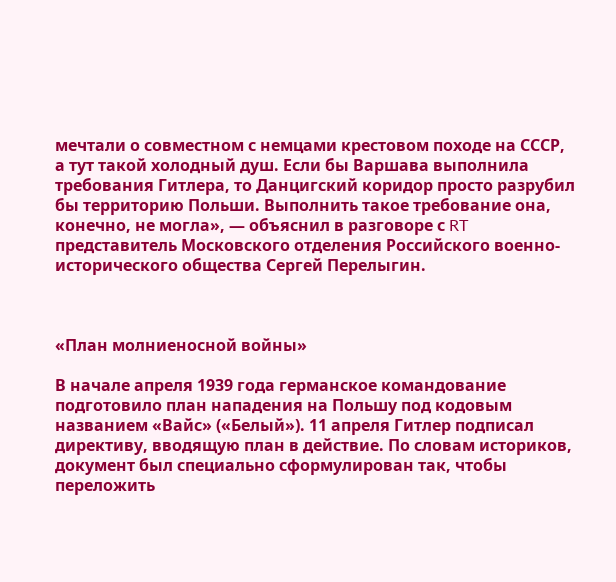мечтали о совместном с немцами крестовом походе на СССР, а тут такой холодный душ. Если бы Варшава выполнила требования Гитлера, то Данцигский коридор просто разрубил бы территорию Польши. Выполнить такое требование она, конечно, не могла», — объяснил в разговоре с RT представитель Московского отделения Российского военно-исторического общества Сергей Перелыгин.



«План молниеносной войны»

В начале апреля 1939 года германское командование подготовило план нападения на Польшу под кодовым названием «Вайс» («Белый»). 11 апреля Гитлер подписал директиву, вводящую план в действие. По словам историков, документ был специально сформулирован так, чтобы переложить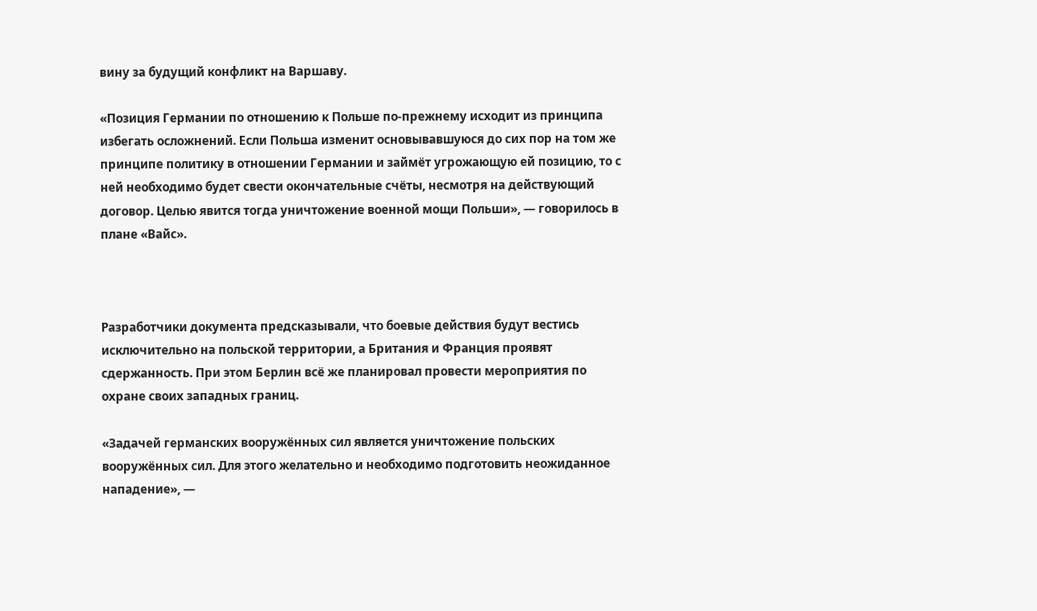вину за будущий конфликт на Варшаву.

«Позиция Германии по отношению к Польше по-прежнему исходит из принципа избегать осложнений. Если Польша изменит основывавшуюся до сих пор на том же принципе политику в отношении Германии и займёт угрожающую ей позицию, то с ней необходимо будет свести окончательные счёты, несмотря на действующий договор. Целью явится тогда уничтожение военной мощи Польши», — говорилось в плане «Вайс».



Разработчики документа предсказывали, что боевые действия будут вестись исключительно на польской территории, а Британия и Франция проявят сдержанность. При этом Берлин всё же планировал провести мероприятия по охране своих западных границ.

«Задачей германских вооружённых сил является уничтожение польских вооружённых сил. Для этого желательно и необходимо подготовить неожиданное нападение», —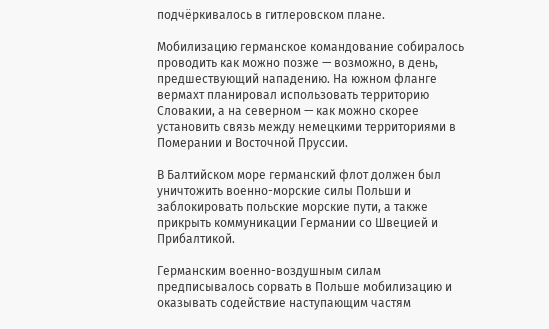подчёркивалось в гитлеровском плане.

Мобилизацию германское командование собиралось проводить как можно позже — возможно, в день, предшествующий нападению. На южном фланге вермахт планировал использовать территорию Словакии, а на северном — как можно скорее установить связь между немецкими территориями в Померании и Восточной Пруссии.

В Балтийском море германский флот должен был уничтожить военно-морские силы Польши и заблокировать польские морские пути, а также прикрыть коммуникации Германии со Швецией и Прибалтикой.

Германским военно-воздушным силам предписывалось сорвать в Польше мобилизацию и оказывать содействие наступающим частям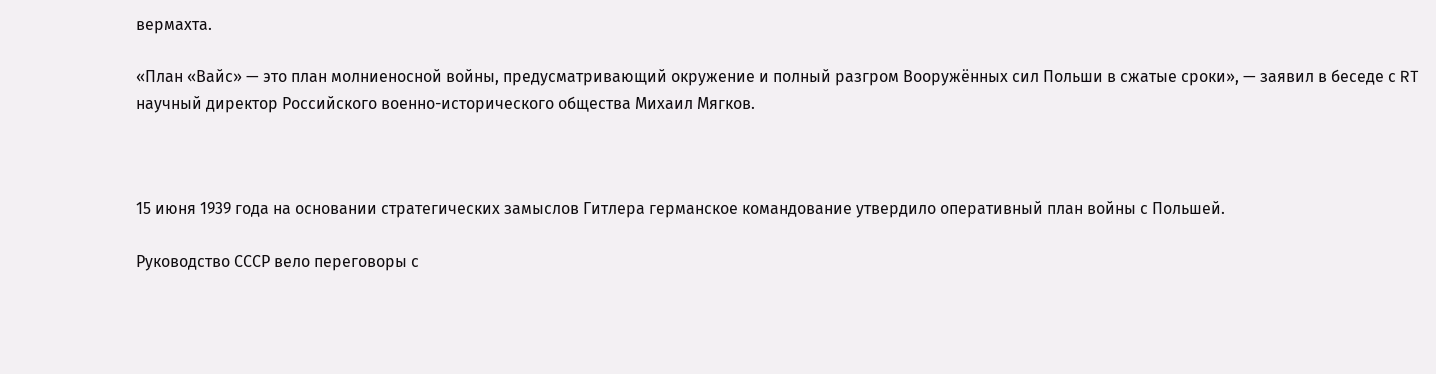вермахта.

«План «Вайс» — это план молниеносной войны, предусматривающий окружение и полный разгром Вооружённых сил Польши в сжатые сроки», — заявил в беседе с RT научный директор Российского военно-исторического общества Михаил Мягков.



15 июня 1939 года на основании стратегических замыслов Гитлера германское командование утвердило оперативный план войны с Польшей.

Руководство СССР вело переговоры с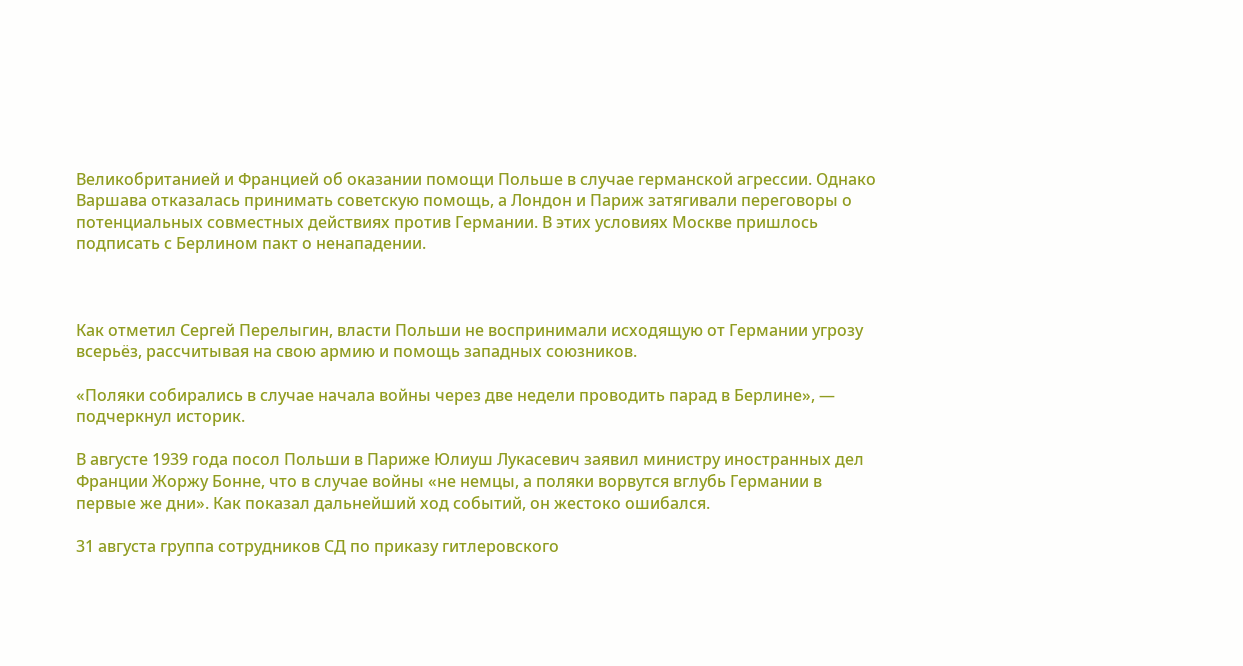Великобританией и Францией об оказании помощи Польше в случае германской агрессии. Однако Варшава отказалась принимать советскую помощь, а Лондон и Париж затягивали переговоры о потенциальных совместных действиях против Германии. В этих условиях Москве пришлось подписать с Берлином пакт о ненападении.



Как отметил Сергей Перелыгин, власти Польши не воспринимали исходящую от Германии угрозу всерьёз, рассчитывая на свою армию и помощь западных союзников.

«Поляки собирались в случае начала войны через две недели проводить парад в Берлине», — подчеркнул историк.

В августе 1939 года посол Польши в Париже Юлиуш Лукасевич заявил министру иностранных дел Франции Жоржу Бонне, что в случае войны «не немцы, а поляки ворвутся вглубь Германии в первые же дни». Как показал дальнейший ход событий, он жестоко ошибался.

31 августа группа сотрудников СД по приказу гитлеровского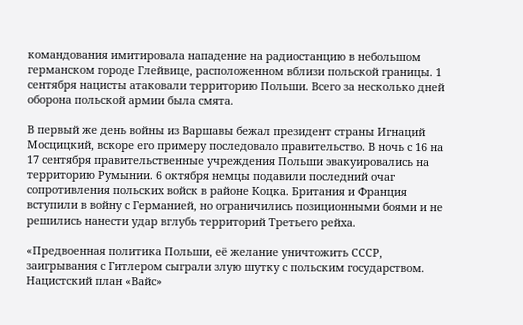командования имитировала нападение на радиостанцию в небольшом германском городе Глейвице, расположенном вблизи польской границы. 1 сентября нацисты атаковали территорию Польши. Всего за несколько дней оборона польской армии была смята.

В первый же день войны из Варшавы бежал президент страны Игнаций Мосцицкий, вскоре его примеру последовало правительство. В ночь с 16 на 17 сентября правительственные учреждения Польши эвакуировались на территорию Румынии. 6 октября немцы подавили последний очаг сопротивления польских войск в районе Коцка. Британия и Франция вступили в войну с Германией, но ограничились позиционными боями и не решились нанести удар вглубь территорий Третьего рейха.

«Предвоенная политика Польши, её желание уничтожить СССР, заигрывания с Гитлером сыграли злую шутку с польским государством. Нацистский план «Вайс»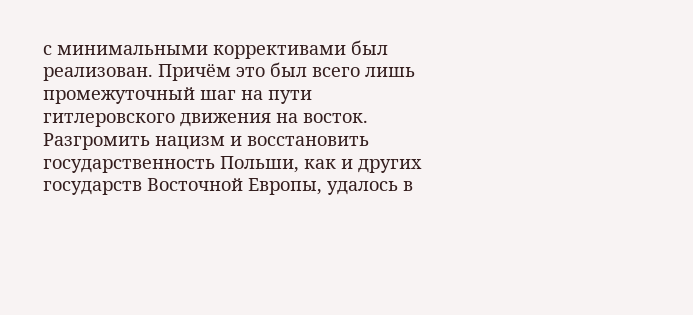с минимальными коррективами был реализован. Причём это был всего лишь промежуточный шаг на пути гитлеровского движения на восток. Разгромить нацизм и восстановить государственность Польши, как и других государств Восточной Европы, удалось в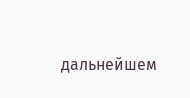дальнейшем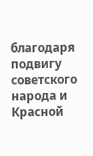благодаря подвигу советского народа и Красной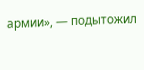армии», — подытожил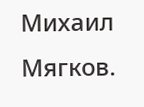Михаил Мягков.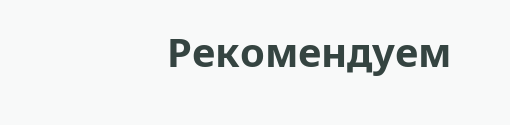Рекомендуем